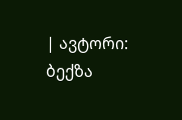| ავტორი: ბექზა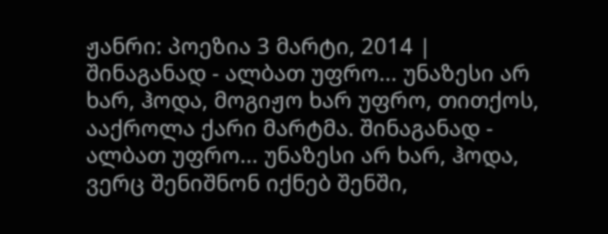ჟანრი: პოეზია 3 მარტი, 2014 |
შინაგანად - ალბათ უფრო... უნაზესი არ ხარ, ჰოდა, მოგიჟო ხარ უფრო, თითქოს, ააქროლა ქარი მარტმა. შინაგანად - ალბათ უფრო... უნაზესი არ ხარ, ჰოდა, ვერც შენიშნონ იქნებ შენში,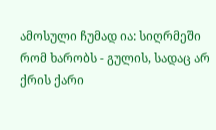ამოსული ჩუმად ია: სიღრმეში რომ ხარობს - გულის, სადაც არ ქრის ქარი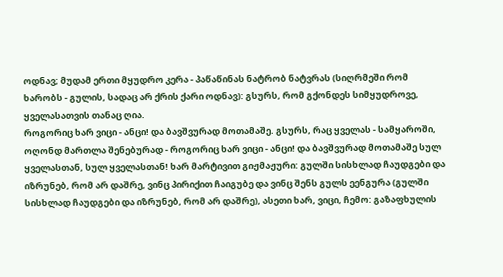ოდნავ; მუდამ ერთი მყუდრო კერა - პაწაწინას ნატრობ ნატვრას (სიღრმეში რომ ხარობს - გულის, სადაც არ ქრის ქარი ოდნავ): გსურს, რომ გქონდეს სიმყუდროვე, ყველასათვის თანაც ღია.
როგორიც ხარ ვიცი - ანცი! და ბავშვურად მოთამაშე. გსურს, რაც ყველას - სამყაროში, ოღონდ მართლა შენებურად - როგორიც ხარ ვიცი - ანცი! და ბავშვურად მოთამაშე სულ ყველასთან, სულ ყველასთან! ხარ მარტივით გიჟმაჟური: გულში სისხლად ჩაუდგები და იზრუნებ, რომ არ დაშრე, ვინც პირიქით ჩაიგუბე და ვინც შენს გულს ეენგურა (გულში სისხლად ჩაუდგები და იზრუნებ, რომ არ დაშრე), ასეთი ხარ, ვიცი, ჩემო: გაზაფხულის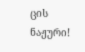ცის ნაჟური!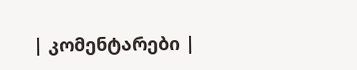| კომენტარები |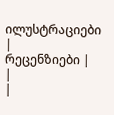ილუსტრაციები |
რეცენზიები |
|
|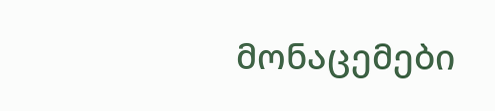მონაცემები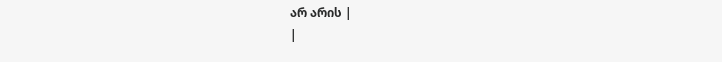არ არის |
|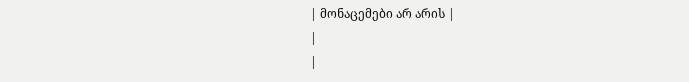| მონაცემები არ არის |
|
|